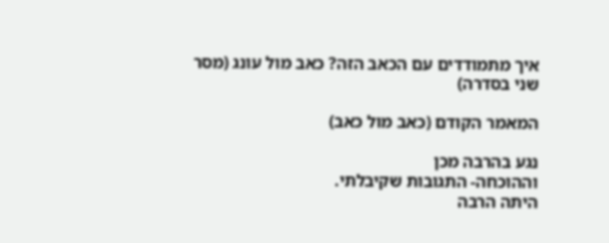איך מתמודדים עם הכאב הזה? כאב מול עונג (מסר שני בסדרה)

המאמר הקודם (כאב מול כאב)

נגע בהרבה מכן
וההוכחה- התגובות שקיבלתי.
היתה הרבה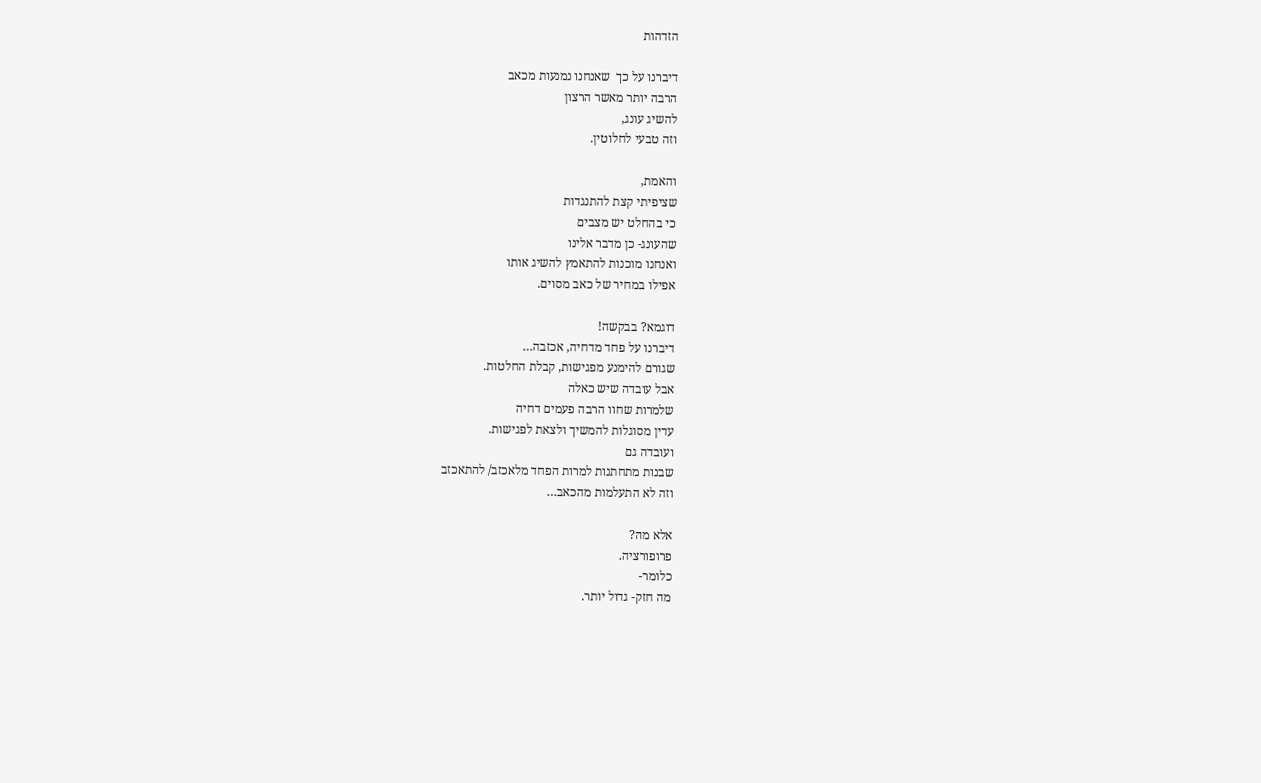הזדהות

דיברנו על כך  שאנחנו נמנעות מכאב
הרבה יותר מאשר הרצון
להשיג עונג,
וזה טבעי לחלוטין.

והאמת,
שציפיתי קצת להתנגדות
כי בהחלט יש מצבים
שהעונג- כן מדבר אלינו
ואנחנו מוכנות להתאמץ להשיג אותו
אפילו במחיר של כאב מסוים.

דוגמא? בבקשה!
דיברנו על פחד מדחיה, אכזבה…
שגורם להימנע מפגישות, קבלת החלטות.
אבל עובדה שיש כאלה
שלמרות שחוו הרבה פעמים דחיה
עדין מסוגלות להמשיך ולצאת לפגישות.
ועובדה גם
שבנות מתחתנות למרות הפחד מלאכזב/ להתאכזב
וזה לא התעלמות מהכאב…

אלא מה?
פרופורציה.
כלומר-
מה חזק- גדול יותר.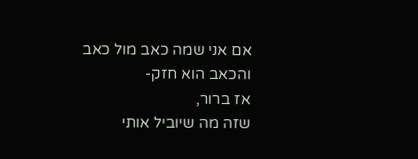אם אני שמה כאב מול כאב
והכאב הוא חזק-
אז ברור,
שזה מה שיוביל אותי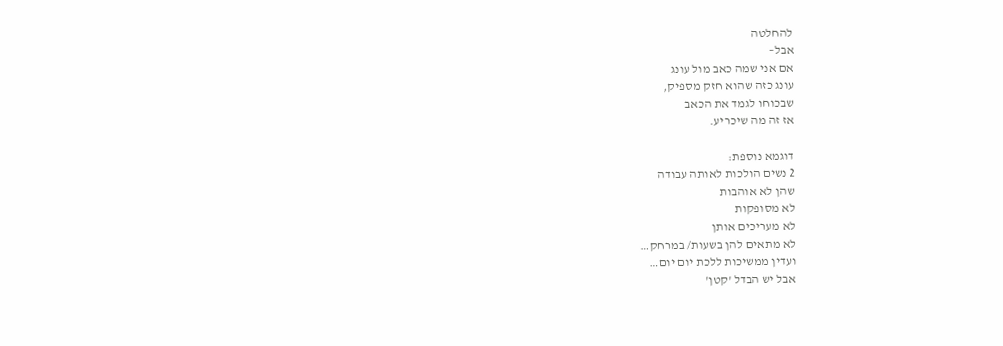להחלטה
אבל–
אם אני שמה כאב מול עונג
עונג כזה שהוא חזק מספיק,
שבכוחו לגמד את הכאב
אז זה מה שיכריע.

דוגמא נוספת:
2 נשים הולכות לאותה עבודה
שהן לא אוהבות
לא מסופקות
לא מעריכים אותן
לא מתאים להן בשעות/ במרחק…
ועדין ממשיכות ללכת יום יום…
אבל יש הבדל 'קטן'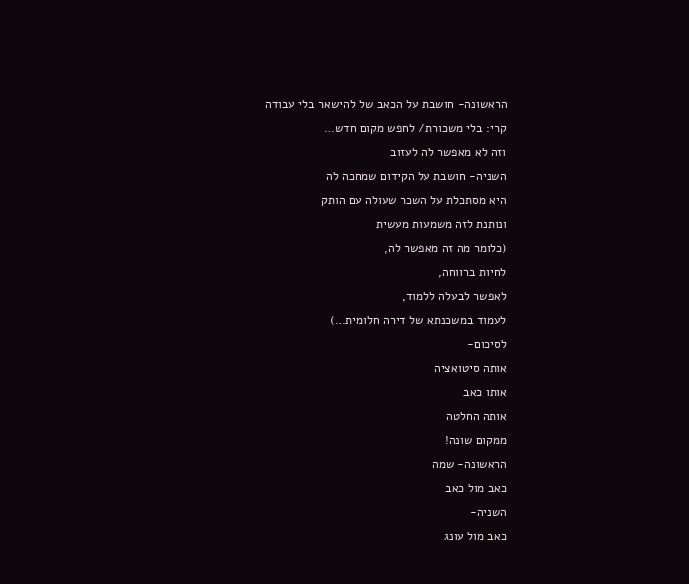הראשונה- חושבת על הכאב של להישאר בלי עבודה
קרי: בלי משכורת/ לחפש מקום חדש…
וזה לא מאפשר לה לעזוב
השניה- חושבת על הקידום שמחכה לה
היא מסתכלת על השכר שעולה עם הותק
ונותנת לזה משמעות מעשית
(כלומר מה זה מאפשר לה,
לחיות ברווחה,
לאפשר לבעלה ללמוד,
לעמוד במשכנתא של דירה חלומית…)
לסיכום-
אותה סיטואציה
אותו כאב
אותה החלטה
ממקום שונה!
הראשונה- שמה
כאב מול כאב
השניה-
כאב מול עונג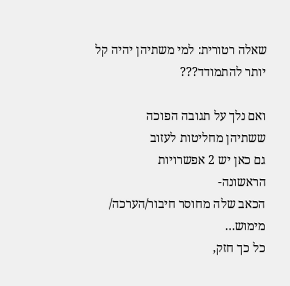שאלה רטורית: למי משתיהן יהיה קל יותר להתמודד???

ואם נלך על תגובה הפוכה
ששתיהן מחליטות לעזוב
גם כאן יש 2 אפשרויות
הראשונה-
הכאב שלה מחוסר חיבור/הערכה/ מימוש…
כל כך חזק,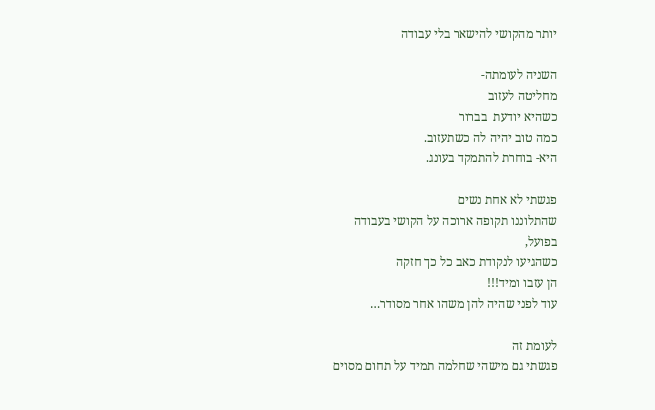יותר מהקושי להישאר בלי עבודה

השניה לעומתה-
מחליטה לעזוב
כשהיא יודעת  בברור
כמה טוב יהיה לה כשתעזוב.
היא- בוחרת להתמקד בעונג.

פגשתי לא אחת נשים
שהתלוננו תקופה ארוכה על הקושי בעבודה
בפועל,
כשהגיעו לנקודת כאב כל כך חזקה
הן עזבו ומיד!!!
עוד לפני שהיה להן משהו אחר מסודר…

לעומת זה
פגשתי גם מישהי שחלמה תמיד על תחום מסוים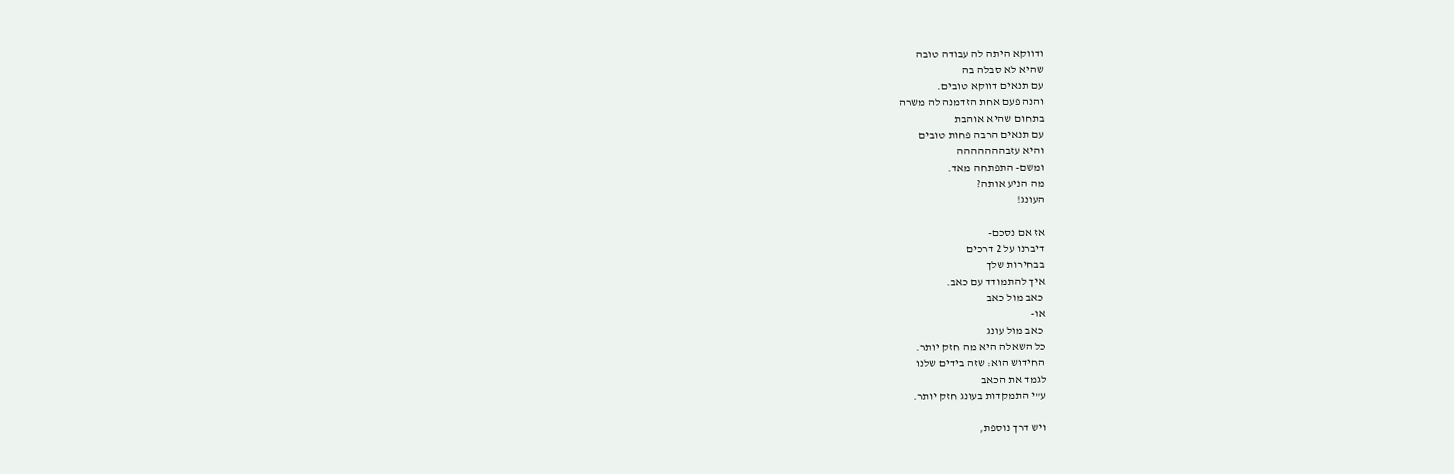ודווקא היתה לה עבודה טובה
שהיא לא סבלה בה
עם תנאים דווקא טובים.
והנה פעם אחת הזדמנה לה משרה
בתחום שהיא אוהבת
עם תנאים הרבה פחות טובים
והיא עזבההההההה
ומשם- התפתחה מאד.
מה הניע אותה?
העונג!

אז אם נסכם-
דיברנו על 2 דרכים
בבחירות שלך
איך להתמודד עם כאב.
 כאב מול כאב
או-
 כאב מול עונג
כל השאלה היא מה חזק יותר.
החידוש הוא: שזה בידים שלנו
לגמד את הכאב
ע"י התמקדות בעונג חזק יותר.

ויש דרך נוספת,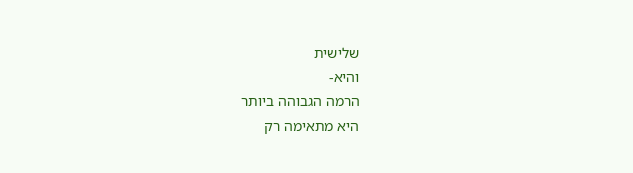שלישית
והיא-
הרמה הגבוהה ביותר
היא מתאימה רק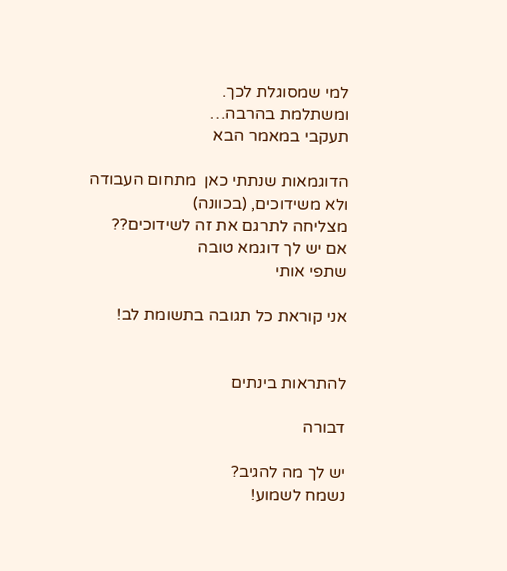למי שמסוגלת לכך.
ומשתלמת בהרבה…
תעקבי במאמר הבא

הדוגמאות שנתתי כאן  מתחום העבודה
ולא משידוכים, (בכוונה)
מצליחה לתרגם את זה לשידוכים??
אם יש לך דוגמא טובה
שתפי אותי

אני קוראת כל תגובה בתשומת לב!


להתראות בינתים

דבורה

יש לך מה להגיב?
נשמח לשמוע!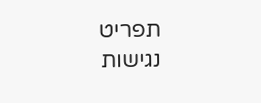תפריט נגישות